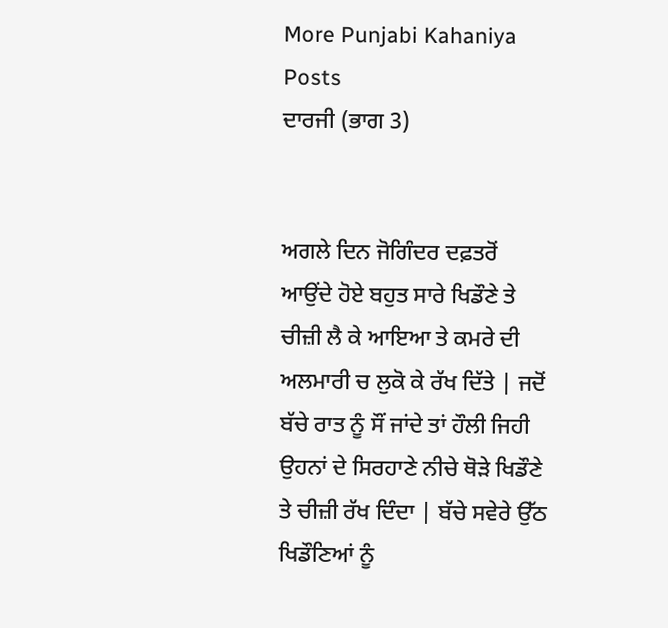More Punjabi Kahaniya  Posts
ਦਾਰਜੀ (ਭਾਗ 3)


ਅਗਲੇ ਦਿਨ ਜੋਗਿੰਦਰ ਦਫ਼ਤਰੋਂ ਆਉਂਦੇ ਹੋਏ ਬਹੁਤ ਸਾਰੇ ਖਿਡੌਣੇ ਤੇ ਚੀਜ਼ੀ ਲੈ ਕੇ ਆਇਆ ਤੇ ਕਮਰੇ ਦੀ ਅਲਮਾਰੀ ਚ ਲੁਕੋ ਕੇ ਰੱਖ ਦਿੱਤੇ | ਜਦੋਂ ਬੱਚੇ ਰਾਤ ਨੂੰ ਸੌਂ ਜਾਂਦੇ ਤਾਂ ਹੌਲੀ ਜਿਹੀ ਉਹਨਾਂ ਦੇ ਸਿਰਹਾਣੇ ਨੀਚੇ ਥੋੜੇ ਖਿਡੌਣੇ ਤੇ ਚੀਜ਼ੀ ਰੱਖ ਦਿੰਦਾ | ਬੱਚੇ ਸਵੇਰੇ ਉੱਠ ਖਿਡੌਣਿਆਂ ਨੂੰ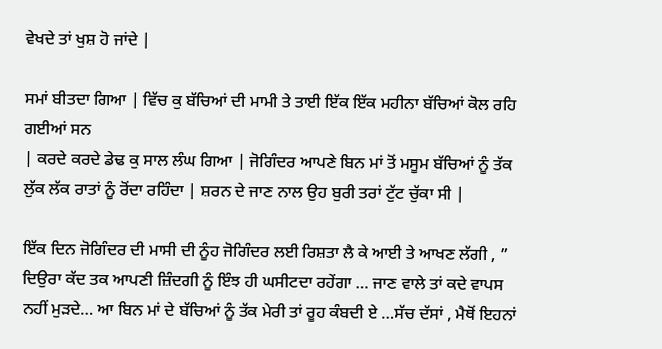ਵੇਖਦੇ ਤਾਂ ਖੁਸ਼ ਹੋ ਜਾਂਦੇ |

ਸਮਾਂ ਬੀਤਦਾ ਗਿਆ | ਵਿੱਚ ਕੁ ਬੱਚਿਆਂ ਦੀ ਮਾਮੀ ਤੇ ਤਾਈ ਇੱਕ ਇੱਕ ਮਹੀਨਾ ਬੱਚਿਆਂ ਕੋਲ ਰਹਿ ਗਈਆਂ ਸਨ
| ਕਰਦੇ ਕਰਦੇ ਡੇਢ ਕੁ ਸਾਲ ਲੰਘ ਗਿਆ | ਜੋਗਿੰਦਰ ਆਪਣੇ ਬਿਨ ਮਾਂ ਤੋਂ ਮਸੂਮ ਬੱਚਿਆਂ ਨੂੰ ਤੱਕ ਲੁੱਕ ਲੱਕ ਰਾਤਾਂ ਨੂੰ ਰੋਂਦਾ ਰਹਿੰਦਾ | ਸ਼ਰਨ ਦੇ ਜਾਣ ਨਾਲ ਉਹ ਬੁਰੀ ਤਰਾਂ ਟੁੱਟ ਚੁੱਕਾ ਸੀ |

ਇੱਕ ਦਿਨ ਜੋਗਿੰਦਰ ਦੀ ਮਾਸੀ ਦੀ ਨੂੰਹ ਜੋਗਿੰਦਰ ਲਈ ਰਿਸ਼ਤਾ ਲੈ ਕੇ ਆਈ ਤੇ ਆਖਣ ਲੱਗੀ , ” ਦਿਉਰਾ ਕੱਦ ਤਕ ਆਪਣੀ ਜ਼ਿੰਦਗੀ ਨੂੰ ਇੰਝ ਹੀ ਘਸੀਟਦਾ ਰਹੇਂਗਾ … ਜਾਣ ਵਾਲੇ ਤਾਂ ਕਦੇ ਵਾਪਸ ਨਹੀਂ ਮੁੜਦੇ… ਆ ਬਿਨ ਮਾਂ ਦੇ ਬੱਚਿਆਂ ਨੂੰ ਤੱਕ ਮੇਰੀ ਤਾਂ ਰੂਹ ਕੰਬਦੀ ਏ …ਸੱਚ ਦੱਸਾਂ , ਮੈਥੋਂ ਇਹਨਾਂ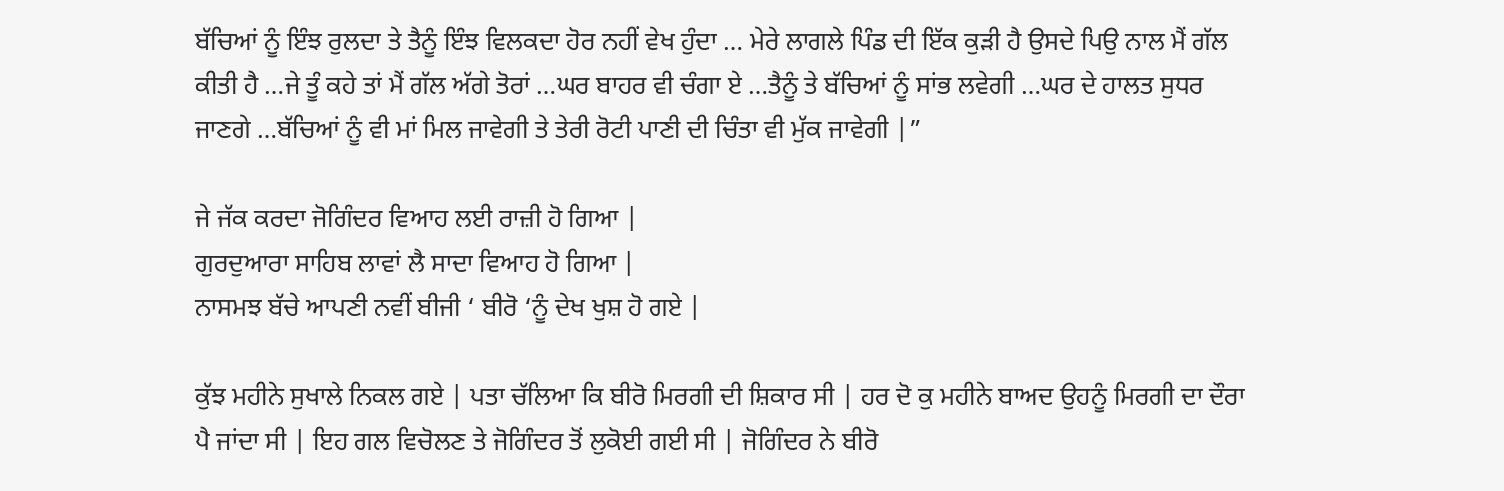ਬੱਚਿਆਂ ਨੂੰ ਇੰਝ ਰੁਲਦਾ ਤੇ ਤੈਨੂੰ ਇੰਝ ਵਿਲਕਦਾ ਹੋਰ ਨਹੀਂ ਵੇਖ ਹੁੰਦਾ … ਮੇਰੇ ਲਾਗਲੇ ਪਿੰਡ ਦੀ ਇੱਕ ਕੁੜੀ ਹੈ ਉਸਦੇ ਪਿਉ ਨਾਲ ਮੈਂ ਗੱਲ ਕੀਤੀ ਹੈ …ਜੇ ਤੂੰ ਕਹੇ ਤਾਂ ਮੈਂ ਗੱਲ ਅੱਗੇ ਤੋਰਾਂ …ਘਰ ਬਾਹਰ ਵੀ ਚੰਗਾ ਏ …ਤੈਨੂੰ ਤੇ ਬੱਚਿਆਂ ਨੂੰ ਸਾਂਭ ਲਵੇਗੀ …ਘਰ ਦੇ ਹਾਲਤ ਸੁਧਰ ਜਾਣਗੇ …ਬੱਚਿਆਂ ਨੂੰ ਵੀ ਮਾਂ ਮਿਲ ਜਾਵੇਗੀ ਤੇ ਤੇਰੀ ਰੋਟੀ ਪਾਣੀ ਦੀ ਚਿੰਤਾ ਵੀ ਮੁੱਕ ਜਾਵੇਗੀ |”

ਜੇ ਜੱਕ ਕਰਦਾ ਜੋਗਿੰਦਰ ਵਿਆਹ ਲਈ ਰਾਜ਼ੀ ਹੋ ਗਿਆ |
ਗੁਰਦੁਆਰਾ ਸਾਹਿਬ ਲਾਵਾਂ ਲੈ ਸਾਦਾ ਵਿਆਹ ਹੋ ਗਿਆ |
ਨਾਸਮਝ ਬੱਚੇ ਆਪਣੀ ਨਵੀਂ ਬੀਜੀ ‘ ਬੀਰੋ ‘ਨੂੰ ਦੇਖ ਖੁਸ਼ ਹੋ ਗਏ |

ਕੁੱਝ ਮਹੀਨੇ ਸੁਖਾਲੇ ਨਿਕਲ ਗਏ | ਪਤਾ ਚੱਲਿਆ ਕਿ ਬੀਰੋ ਮਿਰਗੀ ਦੀ ਸ਼ਿਕਾਰ ਸੀ | ਹਰ ਦੋ ਕੁ ਮਹੀਨੇ ਬਾਅਦ ਉਹਨੂੰ ਮਿਰਗੀ ਦਾ ਦੌਰਾ ਪੈ ਜਾਂਦਾ ਸੀ | ਇਹ ਗਲ ਵਿਚੋਲਣ ਤੇ ਜੋਗਿੰਦਰ ਤੋਂ ਲੁਕੋਈ ਗਈ ਸੀ | ਜੋਗਿੰਦਰ ਨੇ ਬੀਰੋ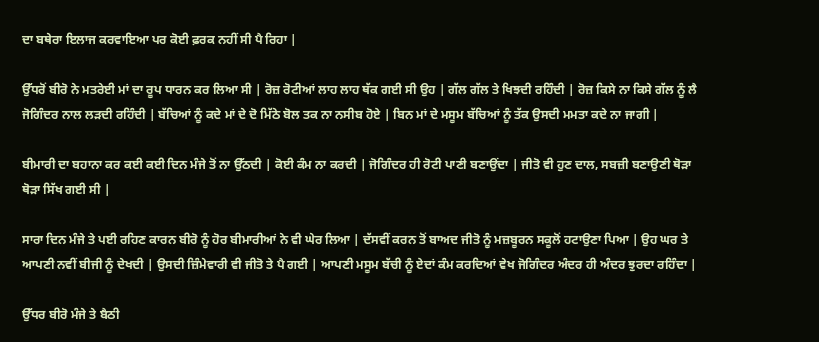ਦਾ ਬਥੇਰਾ ਇਲਾਜ ਕਰਵਾਇਆ ਪਰ ਕੋਈ ਫ਼ਰਕ ਨਹੀਂ ਸੀ ਪੈ ਰਿਹਾ |

ਉੱਧਰੋਂ ਬੀਰੋ ਨੇ ਮਤਰੇਈ ਮਾਂ ਦਾ ਰੂਪ ਧਾਰਨ ਕਰ ਲਿਆ ਸੀ | ਰੋਜ਼ ਰੋਟੀਆਂ ਲਾਹ ਲਾਹ ਥੱਕ ਗਈ ਸੀ ਉਹ | ਗੱਲ ਗੱਲ ਤੇ ਖਿਝਦੀ ਰਹਿੰਦੀ | ਰੋਜ਼ ਕਿਸੇ ਨਾ ਕਿਸੇ ਗੱਲ ਨੂੰ ਲੈ ਜੋਗਿੰਦਰ ਨਾਲ ਲੜਦੀ ਰਹਿੰਦੀ | ਬੱਚਿਆਂ ਨੂੰ ਕਦੇ ਮਾਂ ਦੇ ਦੋ ਮਿੱਠੇ ਬੋਲ ਤਕ ਨਾ ਨਸੀਬ ਹੋਏ | ਬਿਨ ਮਾਂ ਦੇ ਮਸੂਮ ਬੱਚਿਆਂ ਨੂੰ ਤੱਕ ਉਸਦੀ ਮਮਤਾ ਕਦੇ ਨਾ ਜਾਗੀ |

ਬੀਮਾਰੀ ਦਾ ਬਹਾਨਾ ਕਰ ਕਈ ਕਈ ਦਿਨ ਮੰਜੇ ਤੋਂ ਨਾ ਉੱਠਦੀ | ਕੋਈ ਕੰਮ ਨਾ ਕਰਦੀ | ਜੋਗਿੰਦਰ ਹੀ ਰੋਟੀ ਪਾਣੀ ਬਣਾਉਂਦਾ | ਜੀਤੋ ਵੀ ਹੁਣ ਦਾਲ, ਸਬਜ਼ੀ ਬਣਾਉਣੀ ਥੋੜਾ ਥੋੜਾ ਸਿੱਖ ਗਈ ਸੀ |

ਸਾਰਾ ਦਿਨ ਮੰਜੇ ਤੇ ਪਈ ਰਹਿਣ ਕਾਰਨ ਬੀਰੋ ਨੂੰ ਹੋਰ ਬੀਮਾਰੀਆਂ ਨੇ ਵੀ ਘੇਰ ਲਿਆ | ਦੱਸਵੀਂ ਕਰਨ ਤੋਂ ਬਾਅਦ ਜੀਤੋ ਨੂੰ ਮਜ਼ਬੂਰਨ ਸਕੂਲੋਂ ਹਟਾਉਣਾ ਪਿਆ | ਉਹ ਘਰ ਤੇ ਆਪਣੀ ਨਵੀਂ ਬੀਜੀ ਨੂੰ ਦੇਖਦੀ | ਉਸਦੀ ਜ਼ਿੰਮੇਵਾਰੀ ਵੀ ਜੀਤੋ ਤੇ ਪੈ ਗਈ | ਆਪਣੀ ਮਸੂਮ ਬੱਚੀ ਨੂੰ ਏਦਾਂ ਕੰਮ ਕਰਦਿਆਂ ਵੇਖ ਜੋਗਿੰਦਰ ਅੰਦਰ ਹੀ ਅੰਦਰ ਝੁਰਦਾ ਰਹਿੰਦਾ |

ਉੱਧਰ ਬੀਰੋ ਮੰਜੇ ਤੇ ਬੈਠੀ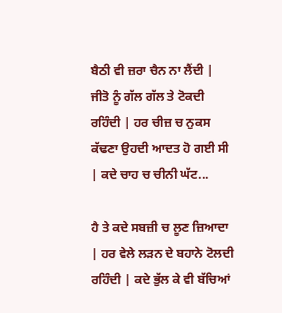ਬੈਠੀ ਵੀ ਜ਼ਰਾ ਚੈਨ ਨਾ ਲੈਂਦੀ | ਜੀਤੋ ਨੂੰ ਗੱਲ ਗੱਲ ਤੇ ਟੋਕਦੀ ਰਹਿੰਦੀ | ਹਰ ਚੀਜ਼ ਚ ਨੁਕਸ ਕੱਢਣਾ ਉਹਦੀ ਆਦਤ ਹੋ ਗਈ ਸੀ | ਕਦੇ ਚਾਹ ਚ ਚੀਨੀ ਘੱਟ...

ਹੈ ਤੇ ਕਦੇ ਸਬਜ਼ੀ ਚ ਲੂਣ ਜ਼ਿਆਦਾ | ਹਰ ਵੇਲੇ ਲੜਨ ਦੇ ਬਹਾਨੇ ਟੋਲਦੀ ਰਹਿੰਦੀ | ਕਦੇ ਭੁੱਲ ਕੇ ਵੀ ਬੱਚਿਆਂ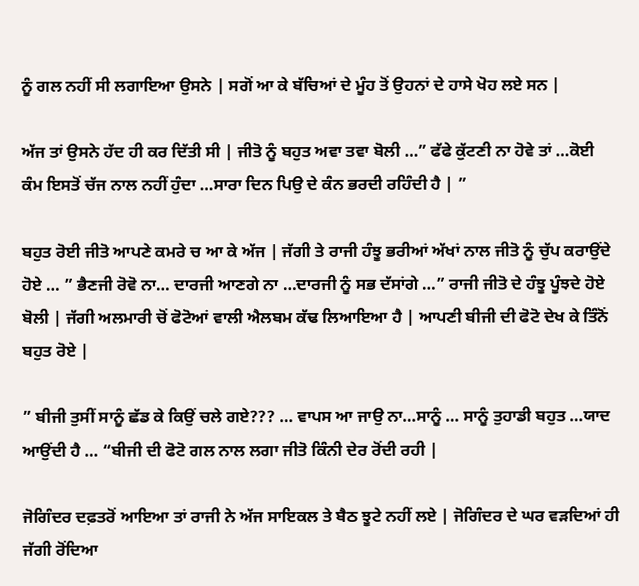ਨੂੰ ਗਲ ਨਹੀਂ ਸੀ ਲਗਾਇਆ ਉਸਨੇ | ਸਗੋਂ ਆ ਕੇ ਬੱਚਿਆਂ ਦੇ ਮੂੰਹ ਤੋਂ ਉਹਨਾਂ ਦੇ ਹਾਸੇ ਖੋਹ ਲਏ ਸਨ |

ਅੱਜ ਤਾਂ ਉਸਨੇ ਹੱਦ ਹੀ ਕਰ ਦਿੱਤੀ ਸੀ | ਜੀਤੋ ਨੂੰ ਬਹੁਤ ਅਵਾ ਤਵਾ ਬੋਲੀ …” ਫੱਫੇ ਕੁੱਟਣੀ ਨਾ ਹੋਵੇ ਤਾਂ …ਕੋਈ ਕੰਮ ਇਸਤੋਂ ਚੱਜ ਨਾਲ ਨਹੀਂ ਹੁੰਦਾ …ਸਾਰਾ ਦਿਨ ਪਿਉ ਦੇ ਕੰਨ ਭਰਦੀ ਰਹਿੰਦੀ ਹੈ | ”

ਬਹੁਤ ਰੋਈ ਜੀਤੋ ਆਪਣੇ ਕਮਰੇ ਚ ਆ ਕੇ ਅੱਜ | ਜੱਗੀ ਤੇ ਰਾਜੀ ਹੰਝੂ ਭਰੀਆਂ ਅੱਖਾਂ ਨਾਲ ਜੀਤੋ ਨੂੰ ਚੁੱਪ ਕਰਾਉਂਦੇ ਹੋਏ … ” ਭੈਣਜੀ ਰੋਵੋ ਨਾ… ਦਾਰਜੀ ਆਣਗੇ ਨਾ …ਦਾਰਜੀ ਨੂੰ ਸਭ ਦੱਸਾਂਗੇ …” ਰਾਜੀ ਜੀਤੋ ਦੇ ਹੰਝੂ ਪੂੰਝਦੇ ਹੋਏ ਬੋਲੀ | ਜੱਗੀ ਅਲਮਾਰੀ ਚੋਂ ਫੋਟੋਆਂ ਵਾਲੀ ਐਲਬਮ ਕੱਢ ਲਿਆਇਆ ਹੈ | ਆਪਣੀ ਬੀਜੀ ਦੀ ਫੋਟੋ ਦੇਖ ਕੇ ਤਿੰਨੋਂ ਬਹੁਤ ਰੋਏ |

” ਬੀਜੀ ਤੁਸੀਂ ਸਾਨੂੰ ਛੱਡ ਕੇ ਕਿਉਂ ਚਲੇ ਗਏ??? … ਵਾਪਸ ਆ ਜਾਉ ਨਾ…ਸਾਨੂੰ … ਸਾਨੂੰ ਤੁਹਾਡੀ ਬਹੁਤ …ਯਾਦ ਆਉਂਦੀ ਹੈ … “ਬੀਜੀ ਦੀ ਫੋਟੋ ਗਲ ਨਾਲ ਲਗਾ ਜੀਤੋ ਕਿੰਨੀ ਦੇਰ ਰੋਂਦੀ ਰਹੀ |

ਜੋਗਿੰਦਰ ਦਫ਼ਤਰੋਂ ਆਇਆ ਤਾਂ ਰਾਜੀ ਨੇ ਅੱਜ ਸਾਇਕਲ ਤੇ ਬੈਠ ਝੂਟੇ ਨਹੀਂ ਲਏ | ਜੋਗਿੰਦਰ ਦੇ ਘਰ ਵੜਦਿਆਂ ਹੀ ਜੱਗੀ ਰੋਂਦਿਆ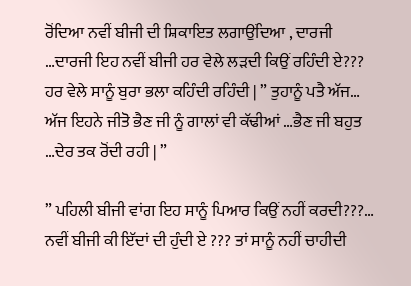ਰੋਂਦਿਆ ਨਵੀਂ ਬੀਜੀ ਦੀ ਸ਼ਿਕਾਇਤ ਲਗਾਉਂਦਿਆ , ਦਾਰਜੀ …ਦਾਰਜੀ ਇਹ ਨਵੀਂ ਬੀਜੀ ਹਰ ਵੇਲੇ ਲੜਦੀ ਕਿਉਂ ਰਹਿੰਦੀ ਏ??? ਹਰ ਵੇਲੇ ਸਾਨੂੰ ਬੁਰਾ ਭਲਾ ਕਹਿੰਦੀ ਰਹਿੰਦੀ | ” ਤੁਹਾਨੂੰ ਪਤੈ ਅੱਜ… ਅੱਜ ਇਹਨੇ ਜੀਤੋ ਭੈਣ ਜੀ ਨੂੰ ਗਾਲਾਂ ਵੀ ਕੱਢੀਆਂ …ਭੈਣ ਜੀ ਬਹੁਤ …ਦੇਰ ਤਕ ਰੋਂਦੀ ਰਹੀ | ”

” ਪਹਿਲੀ ਬੀਜੀ ਵਾਂਗ ਇਹ ਸਾਨੂੰ ਪਿਆਰ ਕਿਉਂ ਨਹੀਂ ਕਰਦੀ???… ਨਵੀਂ ਬੀਜੀ ਕੀ ਇੱਦਾਂ ਦੀ ਹੁੰਦੀ ਏ ??? ਤਾਂ ਸਾਨੂੰ ਨਹੀਂ ਚਾਹੀਦੀ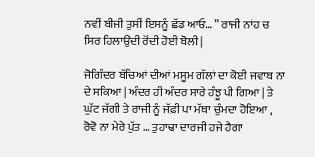ਨਵੀਂ ਬੀਜੀ ਤੁਸੀਂ ਇਸਨੂੰ ਛੱਡ ਆਓ… ” ਰਾਜੀ ਨਾਂਹ ਚ ਸਿਰ ਹਿਲਾਉਂਦੀ ਰੋਂਦੀ ਹੋਈ ਬੋਲੀ |

ਜੋਗਿੰਦਰ ਬੱਚਿਆਂ ਦੀਆਂ ਮਸੂਮ ਗੱਲਾਂ ਦਾ ਕੋਈ ਜਵਾਬ ਨਾ ਦੇ ਸਕਿਆ | ਅੰਦਰ ਹੀ ਅੰਦਰ ਸਾਰੇ ਹੰਝੂ ਪੀ ਗਿਆ | ਤੇ ਘੁੱਟ ਜੱਗੀ ਤੇ ਰਾਜੀ ਨੂੰ ਜੱਫ਼ੀ ਪਾ ਮੱਥਾ ਚੁੰਮਦਾ ਹੋਇਆ , ਰੋਵੋ ਨਾ ਮੇਰੇ ਪੁੱਤ … ਤੁਹਾਢਾ ਦਾਰਜੀ ਹਜੇ ਹੈਗਾ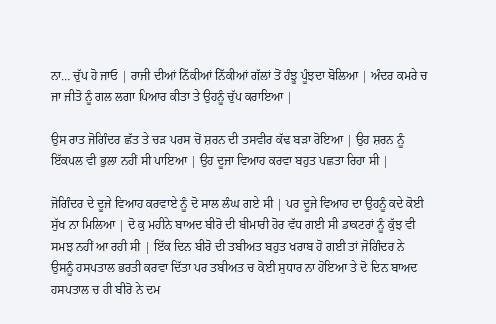ਨਾ… ਚੁੱਪ ਹੋ ਜਾਓ | ਰਾਜੀ ਦੀਆਂ ਨਿੱਕੀਆਂ ਨਿੱਕੀਆਂ ਗੱਲਾਂ ਤੋਂ ਹੰਝੂ ਪੂੰਝਦਾ ਬੋਲਿਆ | ਅੰਦਰ ਕਮਰੇ ਚ ਜਾ ਜੀਤੋ ਨੂੰ ਗਲ ਲਗਾ ਪਿਆਰ ਕੀਤਾ ਤੇ ਉਹਨੂੰ ਚੁੱਪ ਕਰਾਇਆ |

ਉਸ ਰਾਤ ਜੋਗਿੰਦਰ ਛੱਤ ਤੇ ਚੜ ਪਰਸ ਚੋਂ ਸ਼ਰਨ ਦੀ ਤਸਵੀਰ ਕੱਢ ਬੜਾ ਰੋਇਆ | ਉਹ ਸ਼ਰਨ ਨੂੰ ਇੱਕਪਲ ਵੀ ਭੁਲਾ ਨਹੀਂ ਸੀ ਪਾਇਆ | ਉਹ ਦੂਜਾ ਵਿਆਹ ਕਰਵਾ ਬਹੁਤ ਪਛਤਾ ਰਿਹਾ ਸੀ |

ਜੋਗਿੰਦਰ ਦੇ ਦੂਜੇ ਵਿਆਹ ਕਰਵਾਏ ਨੂੰ ਦੋ ਸਾਲ ਲੰਘ ਗਏ ਸੀ | ਪਰ ਦੂਜੇ ਵਿਆਹ ਦਾ ਉਹਨੂੰ ਕਦੇ ਕੋਈ ਸੁੱਖ ਨਾ ਮਿਲਿਆ | ਦੋ ਕੁ ਮਹੀਨੇ ਬਾਅਦ ਬੀਰੋ ਦੀ ਬੀਮਾਰੀ ਹੋਰ ਵੱਧ ਗਈ ਸੀ ਡਾਕਟਰਾਂ ਨੂੰ ਕੁੱਝ ਵੀ ਸਮਝ ਨਹੀਂ ਆ ਰਹੀ ਸੀ | ਇੱਕ ਦਿਨ ਬੀਰੋ ਦੀ ਤਬੀਅਤ ਬਹੁਤ ਖਰਾਬ ਹੋ ਗਈ ਤਾਂ ਜੋਗਿੰਦਰ ਨੇ ਉਸਨੂੰ ਹਸਪਤਾਲ ਭਰਤੀ ਕਰਵਾ ਦਿੱਤਾ ਪਰ ਤਬੀਅਤ ਚ ਕੋਈ ਸੁਧਾਰ ਨਾ ਹੋਇਆ ਤੇ ਦੋ ਦਿਨ ਬਾਅਦ ਹਸਪਤਾਲ ਚ ਹੀ ਬੀਰੋ ਨੇ ਦਮ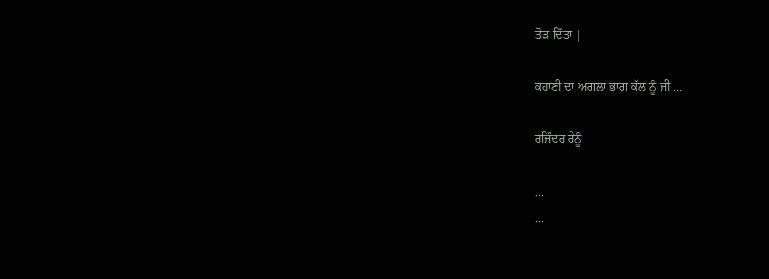ਤੋੜ ਦਿੱਤਾ |

ਕਹਾਣੀ ਦਾ ਅਗਲਾ ਭਾਗ ਕੱਲ ਨੂੰ ਜੀ …

ਰਜਿੰਦਰ ਰੇਨੂੰ

...
...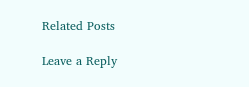Related Posts

Leave a Reply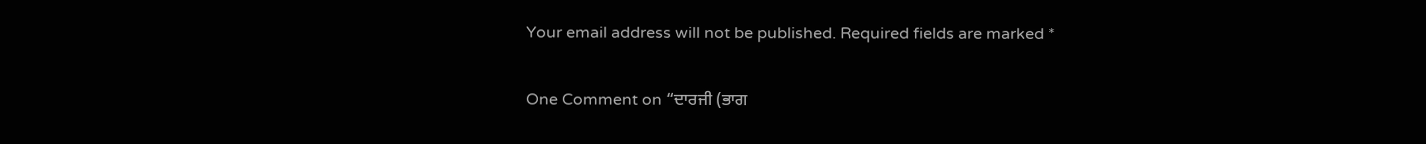Your email address will not be published. Required fields are marked *

One Comment on “ਦਾਰਜੀ (ਭਾਗ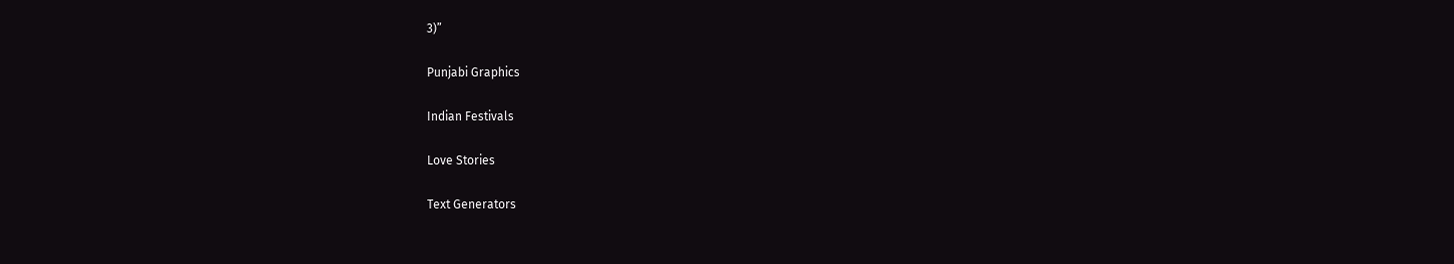3)”

Punjabi Graphics

Indian Festivals

Love Stories

Text Generators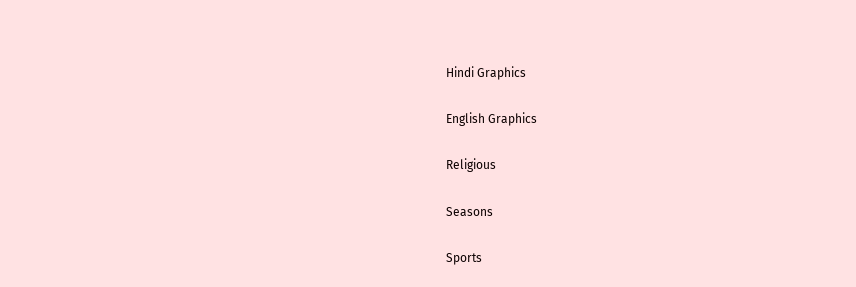Hindi Graphics

English Graphics

Religious

Seasons

Sports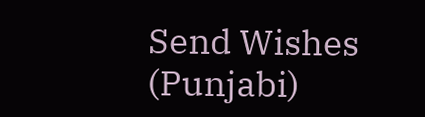Send Wishes (Punjabi)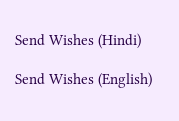Send Wishes (Hindi)

Send Wishes (English)